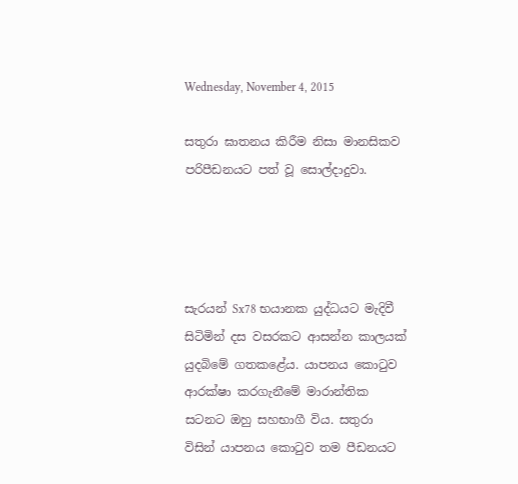Wednesday, November 4, 2015

සතුරා ඝාතනය කිරීම නිසා මානසිකව පරිපීඩනයට පත් වූ සොල්දාදුවා.




සැරයන් Sx78 භයානක යුද්ධයට මැදිවී සිටිමින් දස වසරකට ආසන්න කාලයක් යුදබිමේ ගතකළේය. යාපනය කොටුව ආරක්ෂා කරගැනීමේ මාරාන්තික සටනට ඔහු සහභාගී විය. සතුරා විසින් යාපනය කොටුව තම පීඩනයට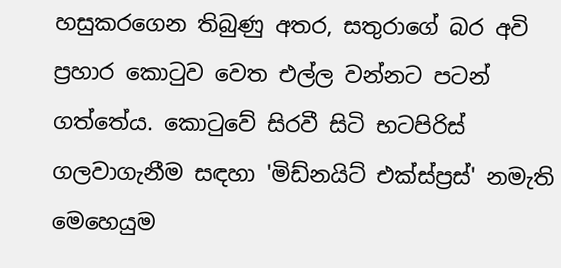හසුකරගෙන තිබුණු අතර, සතුරාගේ බර අවි ප්‍රහාර කොටුව වෙත එල්ල වන්නට පටන් ගත්තේය. කොටුවේ සිරවී සිටි භටපිරිස් ගලවාගැනීම සඳහා 'මිඩ්නයිට් එක්ස්ප්‍රස්' නමැති මෙහෙයුම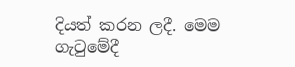දියත් කරන ලදී. මෙම ගැටුමේදී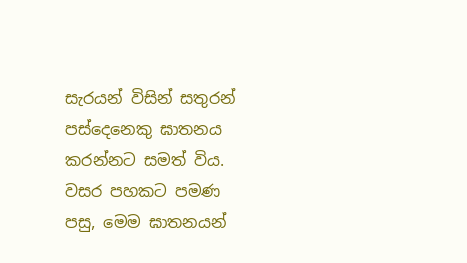සැරයන් විසින් සතුරන් පස්දෙනෙකු ඝාතනය කරන්නට සමත් විය. වසර පහකට පමණ පසු, මෙම ඝාතනයන්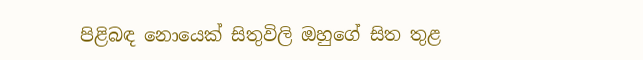පිළිබඳ නොයෙක් සිතුවිලි ඔහුගේ සිත තුළ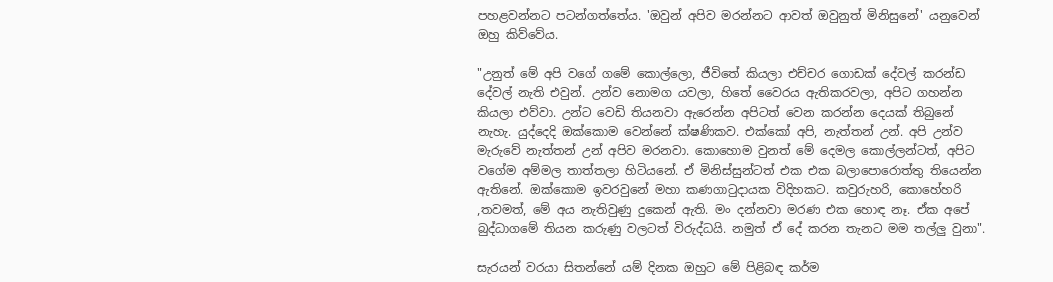පහළවන්නට පටන්ගත්තේය. 'ඔවුන් අපිව මරන්නට ආවත් ඔවුනුත් මිනිසුනේ' යනුවෙන් ඔහු කිව්වේය.

"උනුත් මේ අපි වගේ ගමේ කොල්ලො, ජීවිතේ කියලා එච්චර ගොඩක් දේවල් කරන්ඩ දේවල් නැති එවුන්. උන්ව නොමග යවලා, හිතේ වෛරය ඇතිකරවලා, අපිට ගහන්න කියලා එව්වා. උන්ට වෙඩි තියනවා ඇරෙන්න අපිටත් වෙන කරන්න දෙයක් තිබුනේ නැහැ. යුද්දෙදි ඔක්කොම වෙන්නේ ක්ෂණිකව. එක්කෝ අපි, නැත්තන් උන්. අපි උන්ව මැරුවේ නැත්තන් උන් අපිව මරනවා. කොහොම වුනත් මේ දෙමල කොල්ලන්ටත්, අපිට වගේම අම්මල තාත්තලා හිටියනේ. ඒ මිනිස්සුන්ටත් එක එක බලාපොරොත්තු තියෙන්න ඇතිනේ. ඔක්කොම ඉවරවුනේ මහා කණගාටුදායක විදිහකට. කවුරුහරි, කොහේහරි ,තවමත්, මේ අය නැතිවුණු දුකෙන් ඇති. මං දන්නවා මරණ එක හොඳ නෑ. ඒක අපේ බුද්ධාගමේ තියන කරුණු වලටත් විරුද්ධයි. නමුත් ඒ දේ කරන තැනට මම තල්ලු වුනා".

සැරයන් වරයා සිතන්නේ යම් දිනක ඔහුට මේ පිළිබඳ කර්ම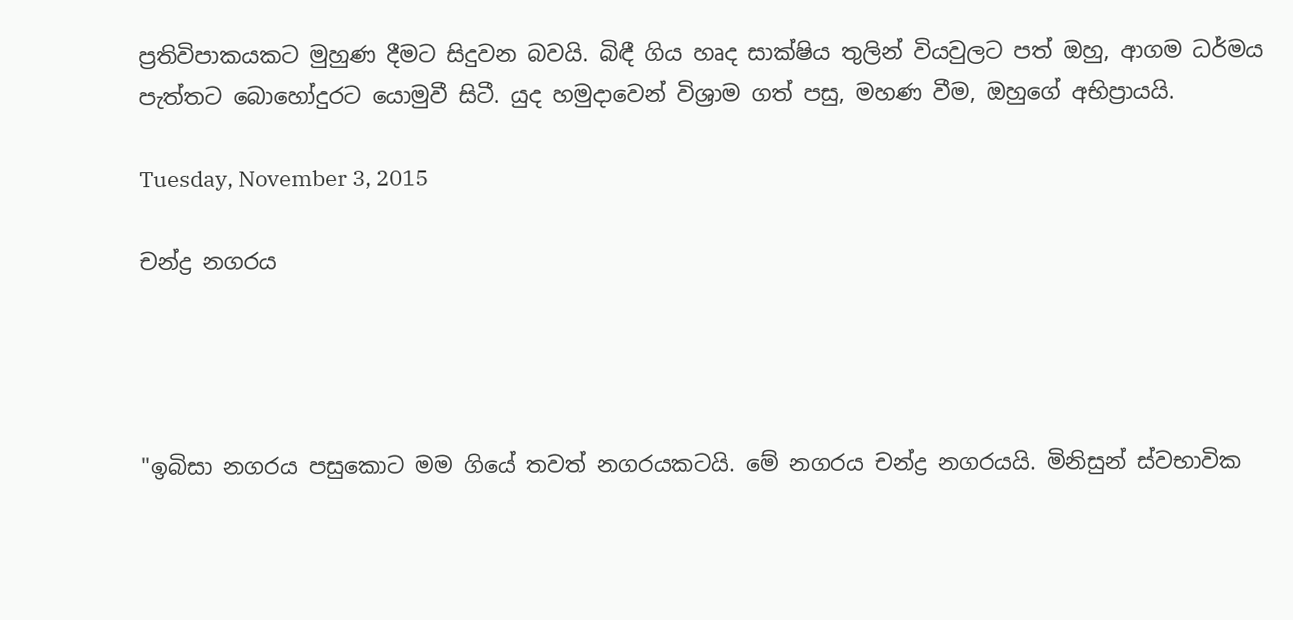ප්‍රතිවිපාකයකට මුහුණ දීමට සිදුවන බවයි. බිඳී ගිය හෘද සාක්ෂිය තුලින් වියවුලට පත් ඔහු, ආගම ධර්මය පැත්තට බොහෝදුරට යොමුවී සිටී. යුද හමුදාවෙන් විශ්‍රාම ගත් පසු, මහණ වීම, ඔහුගේ අභිප්‍රායයි.

Tuesday, November 3, 2015

චන්ද්‍ර නගරය




"ඉබිසා නගරය පසුකොට මම ගියේ තවත් නගරයකටයි. මේ නගරය චන්ද්‍ර නගරයයි. මිනිසුන් ස්වභාවික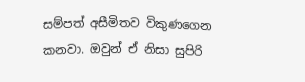සම්පත් අසීමිතව විකුණගෙන කනවා. ඔවුන් ඒ නිසා සුපිරි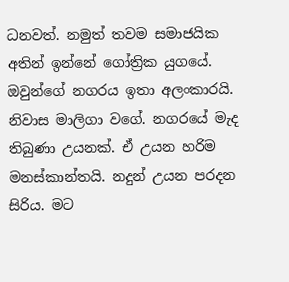ධනවත්. නමුත් තවම සමාජයික අතින් ඉන්නේ ගෝත්‍රික යුගයේ. ඔවුන්ගේ නගරය ඉතා අලංකාරයි. නිවාස මාලිගා වගේ. නගරයේ මැද තිබුණා උයනක්. ඒ උයන හරිම මනස්කාන්තයි. නදුන් උයන පරදන සිරිය. මට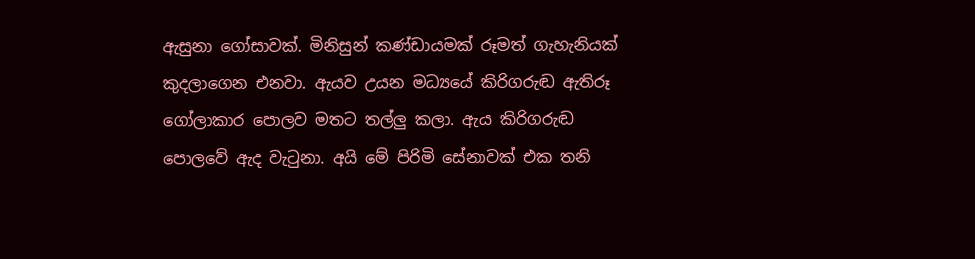ඇසුනා ගෝසාවක්. මිනිසුන් කණ්ඩායමක් රූමත් ගැහැනියක් කුදලාගෙන එනවා. ඇයව උයන මධ්‍යයේ කිරිගරුඬ ඇතිරූ ගෝලාකාර පොලව මතට තල්ලු කලා. ඇය කිරිගරුඬ පොලවේ ඇද වැටුනා. අයි මේ පිරිමි සේනාවක් එක තනි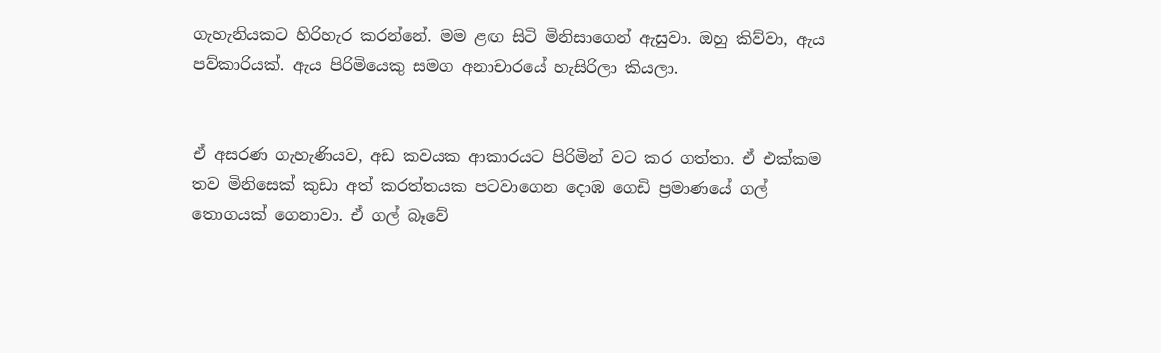ගැහැනියකට හිරිහැර කරන්නේ. මම ළඟ සිටි මිනිසාගෙන් ඇසුවා. ඔහු කිව්වා, ඇය පව්කාරියක්. ඇය පිරිමියෙකු සමග අනාචාරයේ හැසිරිලා කියලා.


ඒ අසරණ ගැහැණියව, අඩ කවයක ආකාරයට පිරිමින් වට කර ගත්තා. ඒ එක්කම තව මිනිසෙක් කුඩා අත් කරත්තයක පටවාගෙන දොඹ ගෙඩි ප්‍රමාණයේ ගල් තොගයක් ගෙනාවා. ඒ ගල් බෑවේ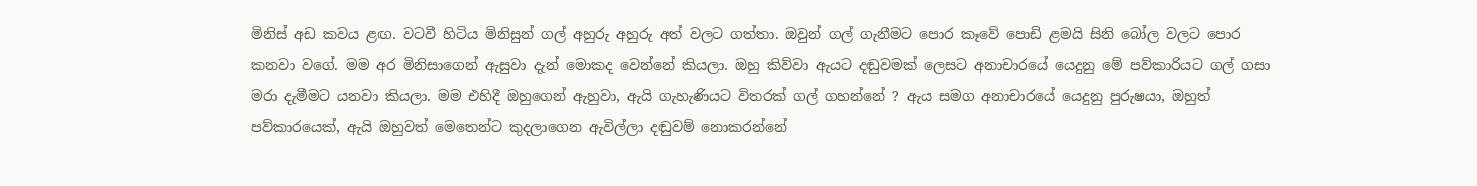මිනිස් අඩ කවය ළඟ. වටවී හිටිය මිනිසුන් ගල් අහුරු අහුරු අත් වලට ගත්තා. ඔවුන් ගල් ගැනීමට පොර කෑවේ පොඩි ළමයි සිනි බෝල වලට පොර කනවා වගේ. මම අර මිනිසාගෙන් ඇසුවා දැන් මොකද වෙන්නේ කියලා. ඔහු කිව්වා ඇයට දඬුවමක් ලෙසට අනාචාරයේ යෙදුනු මේ පව්කාරියට ගල් ගසා මරා දැමීමට යනවා කියලා. මම එහිදී ඔහුගෙන් ඇහුවා, ඇයි ගැහැණියට විතරක් ගල් ගහන්නේ ? ඇය සමග අනාචාරයේ යෙදුනු පුරුෂයා, ඔහුත් පව්කාරයෙක්, ඇයි ඔහුවත් මෙතෙන්ට කුදලාගෙන ඇවිල්ලා දඬුවම් නොකරන්නේ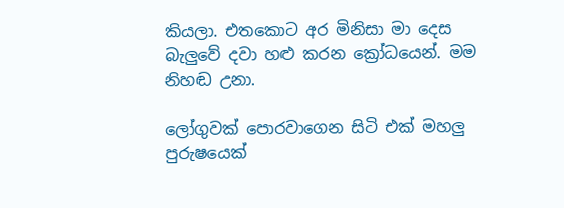කියලා. එතකොට අර මිනිසා මා දෙස බැලුවේ දවා හළු කරන ක්‍රෝධයෙන්. මම නිහඬ උනා.

ලෝගුවක් පොරවාගෙන සිටි එක් මහලු පුරුෂයෙක්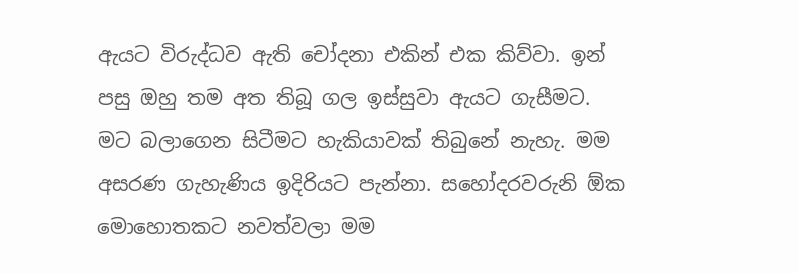ඇයට විරුද්ධව ඇති චෝදනා එකින් එක කිව්වා. ඉන් පසු ඔහු තම අත තිබූ ගල ඉස්සුවා ඇයට ගැසීමට. මට බලාගෙන සිටීමට හැකියාවක් තිබුනේ නැහැ. මම අසරණ ගැහැණිය ඉදිරියට පැන්නා. සහෝදරවරුනි ඕක මොහොතකට නවත්වලා මම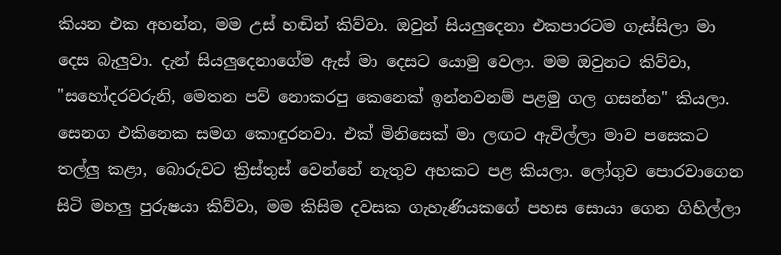කියන එක අහන්න, මම උස් හඬින් කිව්වා. ඔවුන් සියලුදෙනා එකපාරටම ගැස්සිලා මා දෙස බැලුවා. දැන් සියලුදෙනාගේම ඇස් මා දෙසට යොමු වෙලා. මම ඔවුනට කිව්වා, "සහෝදරවරුනි, මෙතන පව් නොකරපු කෙනෙක් ඉන්නවනම් පළමු ගල ගසන්න" කියලා. සෙනග එකිනෙක සමග කොඳුරනවා. එක් මිනිසෙක් මා ලඟට ඇවිල්ලා මාව පසෙකට තල්ලු කළා, බොරුවට ක්‍රිස්තුස් වෙන්නේ නැතුව අහකට පළ කියලා. ලෝගුව පොරවාගෙන සිටි මහලු පුරුෂයා කිව්වා, මම කිසිම දවසක ගැහැණියකගේ පහස සොයා ගෙන ගිහිල්ලා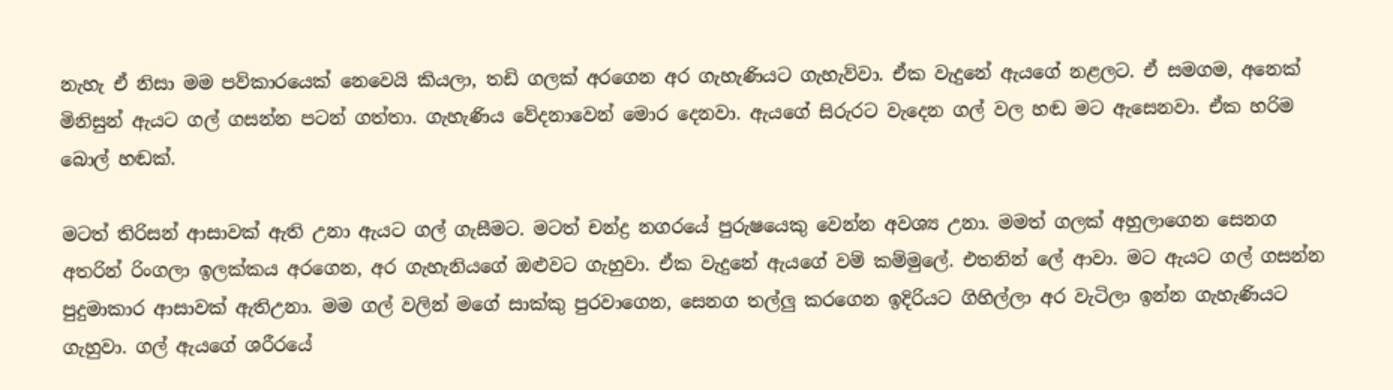නැහැ ඒ නිසා මම පව්කාරයෙක් නෙවෙයි කියලා, තඩි ගලක් අරගෙන අර ගැහැණියට ගැහැව්වා. ඒක වැදුනේ ඇයගේ නළලට. ඒ සමගම, අනෙක් මිනිසුන් ඇයට ගල් ගසන්න පටන් ගත්තා. ගැහැණිය වේදනාවෙන් මොර දෙනවා. ඇයගේ සිරුරට වැදෙන ගල් වල හඬ මට ඇසෙනවා. ඒක හරිම බොල් හඬක්.

මටත් තිරිසන් ආසාවක් ඇති උනා ඇයට ගල් ගැසීමට. මටත් චන්ද්‍ර නගරයේ පුරුෂයෙකු වෙන්න අවශ්‍ය උනා. මමත් ගලක් අහුලාගෙන සෙනග අතරින් රිංගලා ඉලක්කය අරගෙන, අර ගැහැනියගේ ඔළුවට ගැහුවා. ඒක වැදුනේ ඇයගේ වම් කම්මුලේ. එතනින් ලේ ආවා. මට ඇයට ගල් ගසන්න පුදුමාකාර ආසාවක් ඇතිඋනා. මම ගල් වලින් මගේ සාක්කු පුරවාගෙන, සෙනග තල්ලු කරගෙන ඉදිරියට ගිහිල්ලා අර වැටිලා ඉන්න ගැහැණියට ගැහුවා. ගල් ඇයගේ ශරීරයේ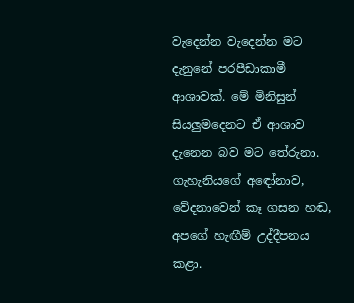වැදෙන්න වැදෙන්න මට දැනුනේ පරපීඩාකාමී ආශාවක්. මේ මිනිසුන් සියලුමදෙනට ඒ ආශාව දැනෙන බව මට තේරුනා. ගැහැනියගේ අඳෝනාව, වේදනාවෙන් කෑ ගසන හඬ, අපගේ හැඟීම් උද්දීපනය කළා.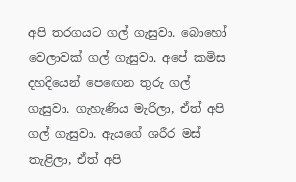අපි තරගයට ගල් ගැසුවා. බොහෝ වෙලාවක් ගල් ගැසුවා. අපේ කමිස දහදියෙන් පෙඟෙන තුරු ගල් ගැසුවා. ගැහැණිය මැරිලා, ඒත් අපි ගල් ගැසුවා. ඇයගේ ශරීර මස් තැළිලා, ඒත් අපි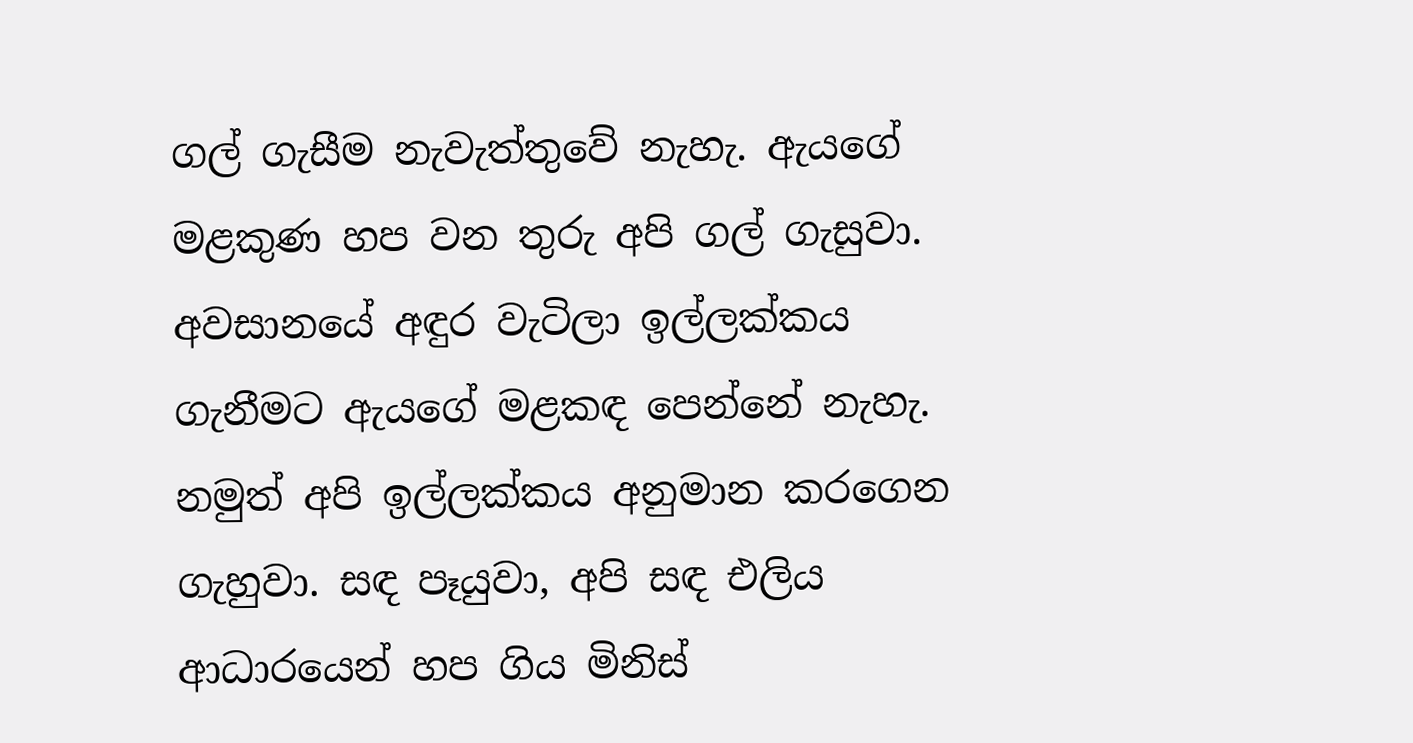ගල් ගැසීම නැවැත්තුවේ නැහැ. ඇයගේ මළකුණ හප වන තුරු අපි ගල් ගැසුවා. අවසානයේ අඳුර වැටිලා ඉල්ලක්කය ගැනීමට ඇයගේ මළකඳ පෙන්නේ නැහැ. නමුත් අපි ඉල්ලක්කය අනුමාන කරගෙන ගැහුවා. සඳ පෑයුවා, අපි සඳ එලිය ආධාරයෙන් හප ගිය මිනිස්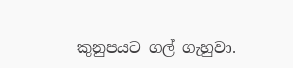කුනුපයට ගල් ගැහුවා.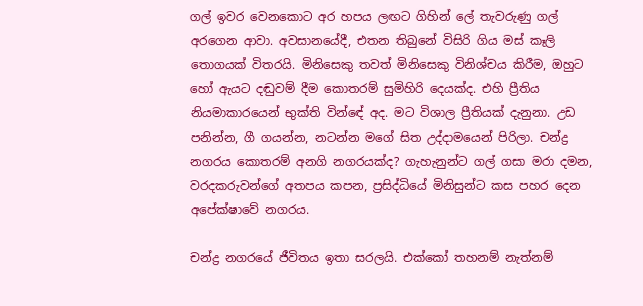ගල් ඉවර වෙනකොට අර හපය ලඟට ගිහින් ලේ තැවරුණු ගල් අරගෙන ආවා. අවසානයේදී, එතන තිබුනේ විසිරි ගිය මස් කෑලි තොගයක් විතරයි. මිනිසෙකු තවත් මිනිසෙකු විනිශ්චය කිරීම, ඔහුට හෝ ඇයට දඬුවම් දීම කොතරම් සුමිහිරි දෙයක්ද. එහි ප්‍රීතිය නියමාකාරයෙන් භුක්ති වින්ඳේ අද. මට විශාල ප්‍රීතියක් දැනුනා. උඩ පනින්න, ගී ගයන්න, නටන්න මගේ සිත උද්දාමයෙන් පිරිලා. චන්ද්‍ර නගරය කොතරම් අනගි නගරයක්ද? ගැහැනුන්ට ගල් ගසා මරා දමන, වරදකරුවන්ගේ අතපය කපන, ප්‍රසිද්ධියේ මිනිසුන්ට කස පහර දෙන අපේක්ෂාවේ නගරය.

චන්ද්‍ර නගරයේ ජීවිතය ඉතා සරලයි. එක්කෝ තහනම් නැත්නම්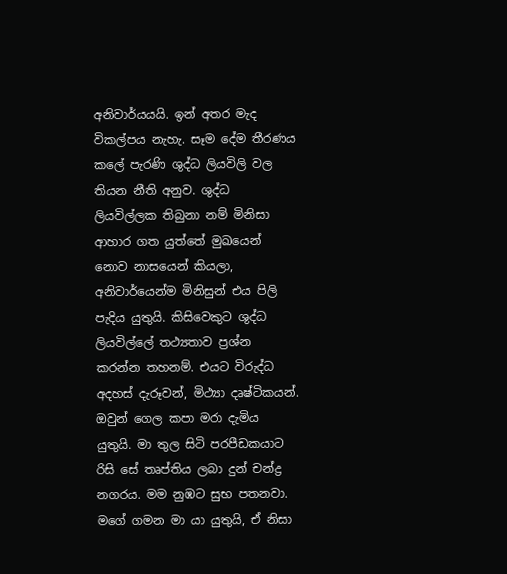අනිවාර්යයයි. ඉන් අතර මැද විකල්පය නැහැ. සෑම දේම තීරණය කලේ පැරණි ශුද්ධ ලියවිලි වල තියන නීති අනුව. ශුද්ධ ලියවිල්ලක තිබුනා නම් මිනිසා ආහාර ගත යුත්තේ මුඛයෙන් නොව නාසයෙන් කියලා, අනිවාර්යෙන්ම මිනිසුන් එය පිලි පැදිය යුතුයි. කිසිවෙකුට ශුද්ධ ලියවිල්ලේ තථ්‍යතාව ප්‍රශ්න කරන්න තහනම්. එයට විරුද්ධ අදහස් දැරූවන්, මිථ්‍යා දෘෂ්ටිකයන්. ඔවුන් ගෙල කපා මරා දැමිය යුතුයි. මා තුල සිටි පරපීඩකයාට රිසි සේ තෘප්තිය ලබා දුන් චන්ද්‍ර නගරය. මම නුඹට සුභ පතනවා. මගේ ගමන මා යා යුතුයි, ඒ නිසා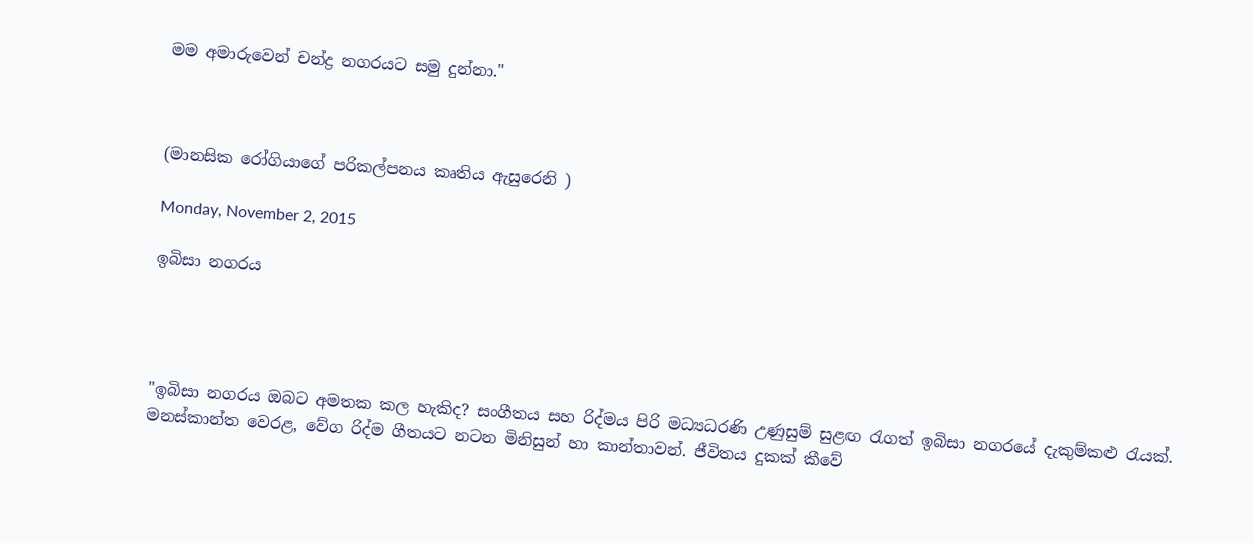මම අමාරුවෙන් චන්ද්‍ර නගරයට සමු දුන්නා."



(මානසික රෝගියාගේ පරිකල්පනය කෘතිය ඇසුරෙනි )

Monday, November 2, 2015

ඉබිසා නගරය




"ඉබිසා නගරය ඔබට අමතක කල හැකිද? සංගීතය සහ රිද්මය පිරි මධ්‍යධරණි උණුසුම් සුළඟ රැගත් ඉබිසා නගරයේ දැකුම්කළු රැයක්. මනස්කාන්ත වෙරළ, වේග රිද්ම ගීතයට නටන මිනිසුන් හා කාන්තාවන්. ජීවිතය දුකක් කීවේ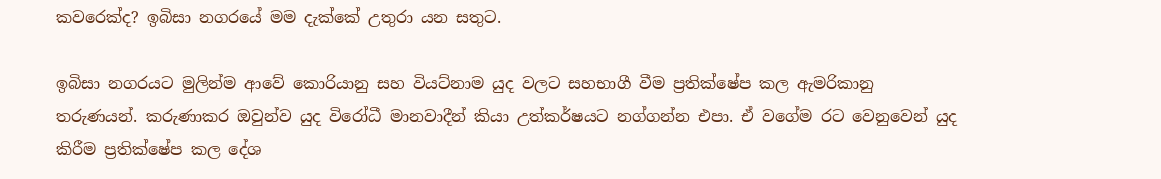කවරෙක්ද? ඉබිසා නගරයේ මම දැක්කේ උතුරා යන සතුට.

ඉබිසා නගරයට මුලින්ම ආවේ කොරියානු සහ වියට්නාම යුද වලට සහභාගී වීම ප්‍රතික්ෂේප කල ඇමරිකානු තරුණයන්. කරුණාකර ඔවුන්ව යුද විරෝධී මානවාදීන් කියා උත්කර්ෂයට නග්ගන්න එපා. ඒ වගේම රට වෙනුවෙන් යුද කිරීම ප්‍රතික්ෂේප කල දේශ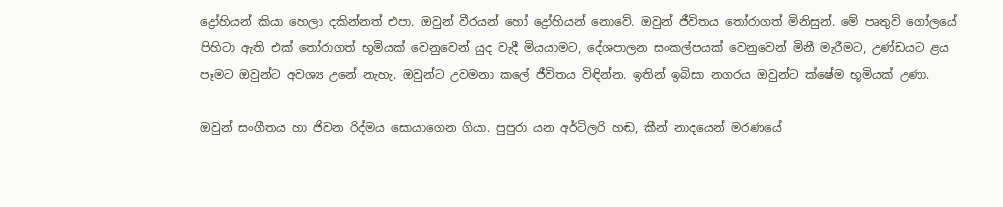ද්‍රෝහියන් කියා හෙලා දකින්නත් එපා. ඔවුන් වීරයන් හෝ ද්‍රෝහියන් නොවේ. ඔවුන් ජීවිතය තෝරාගත් මිනිසුන්. මේ පෘතුවි ගෝලයේ පිහිටා ඇති එක් තෝරාගත් භූමියක් වෙනුවෙන් යුද වැදී මියයාමට, දේශපාලන සංකල්පයක් වෙනුවෙන් මිනී මැරීමට, උණ්ඩයට ළය පෑමට ඔවුන්ට අවශ්‍ය උනේ නැහැ. ඔවුන්ට උවමනා කලේ ජීවිතය විඳින්න. ඉතින් ඉබිසා නගරය ඔවුන්ට ක්ෂේම භූමියක් උණා.

ඔවුන් සංගීතය හා ජිවන රිද්මය සොයාගෙන ගියා. පුපුරා යන අර්ටිලරි හඬ, කීන් නාදයෙන් මරණයේ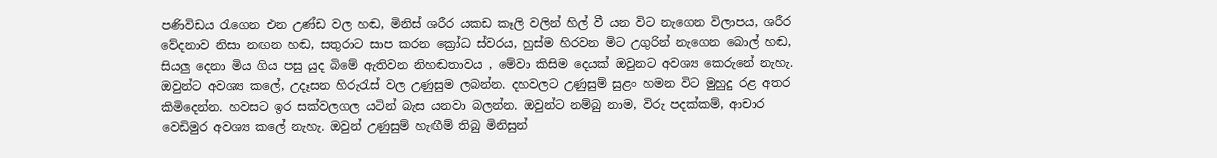පණිවිඩය රැගෙන එන උණ්ඩ වල හඬ, මිනිස් ශරීර යකඩ කෑලි වලින් හිල් වී යන විට නැගෙන විලාපය, ශරීර වේදනාව නිසා නඟන හඬ, සතුරාට සාප කරන ක්‍රෝධ ස්වරය, හුස්ම හිරවන මිට උගුරින් නැගෙන බොල් හඬ, සියලු දෙනා මිය ගිය පසු යුද බිමේ ඇතිවන නිහඬතාවය , මේවා කිසිම දෙයක් ඔවුනට අවශ්‍ය කෙරුනේ නැහැ. ඔවුන්ට අවශ්‍ය කලේ, උදෑසන හිරුරැස් වල උණුසුම ලබන්න. දහවලට උණුසුම් සුළං හමන විට මුහුදු රළ අතර කිමිදෙන්න. හවසට ඉර සක්වලගල යටින් බැස යනවා බලන්න. ඔවුන්ට නම්බු නාම, විරු පදක්කම්, ආචාර වෙඩිමුර අවශ්‍ය කලේ නැහැ. ඔවුන් උණුසුම් හැඟීම් තිබු මිනිසුන්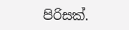පිරිසක්.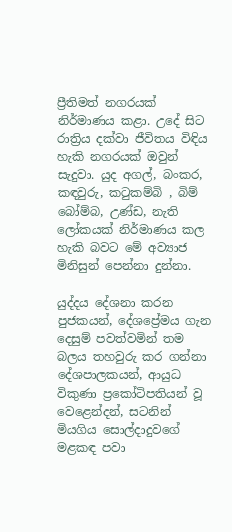ප්‍රීතිමත් නගරයක් නිර්මාණය කළා. උදේ සිට රාත්‍රිය දක්වා ජීවිතය විඳිය හැකි නගරයක් ඔවුන් සැදුවා. යුද අගල්, බංකර, කඳවුරු, කටුකම්බි , බිම් බෝම්බ, උණ්ඩ, නැති ලෝකයක් නිර්මාණය කල හැකි බවට මේ අව්‍යාජ මිනිසුන් පෙන්නා දුන්නා.

යුද්දය දේශනා කරන පුජකයන්, දේශප්‍රේමය ගැන දෙසුම් පවත්වමින් තම බලය තහවුරු කර ගන්නා දේශපාලකයන්, ආයුධ විකුණා ප්‍රකෝටිපතියන් වූ වෙළෙන්දන්, සටනින් මියගිය සොල්දාදුවගේ මළකඳ පවා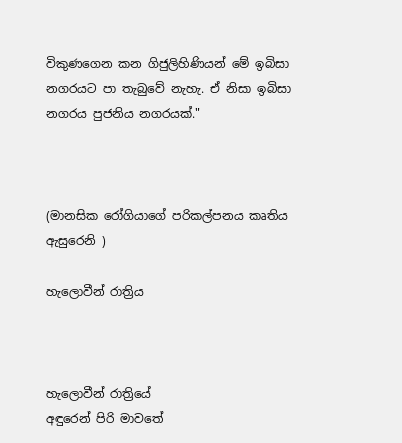විකුණගෙන කන ගිජුලිහිණියන් මේ ඉබිසා නගරයට පා තැබුවේ නැහැ. ඒ නිසා ඉබිසා නගරය පුජනිය නගරයක්."



(මානසික රෝගියාගේ පරිකල්පනය කෘතිය ඇසුරෙනි )

හැලොවීන් රාත්‍රිය



හැලොවීන් රාත්‍රියේ
අඳුරෙන් පිරි මාවතේ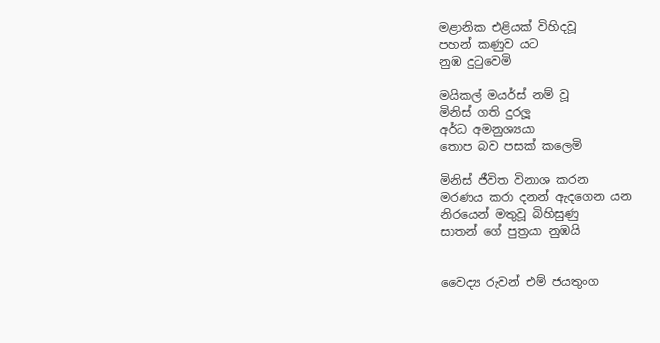මළානික එළියක් විහිදවූ
පහන් කණුව යට
නුඹ දුටුවෙමි

මයිකල් මයර්ස් නම් වූ
මිනිස් ගති දුරලූ
අර්ධ අමනුශ්‍යයා
තොප බව පසක් කලෙමි

මිනිස් ජීවිත විනාශ කරන
මරණය කරා දනන් ඇදගෙන යන
නිරයෙන් මතුවූ බිහිසුණු
සාතන් ගේ පුත්‍රයා නුඹයි


වෛද්‍ය රුවන් එම් ජයතුංග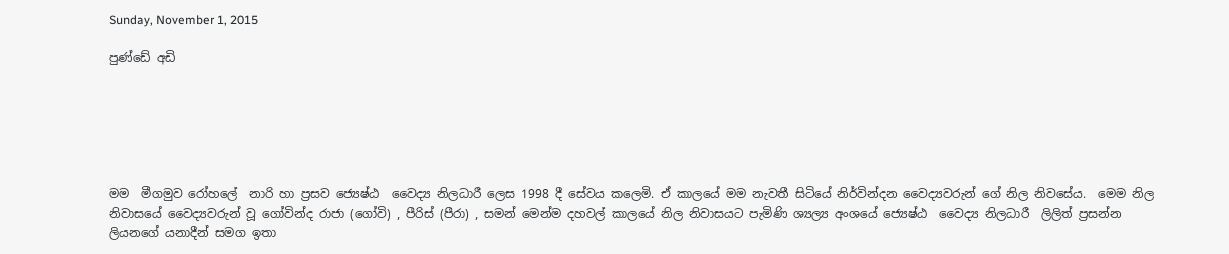Sunday, November 1, 2015

පුණ්ඩේ අඩි






මම  මීගමුව රෝහලේ  නාරි හා ප්‍රසව ජ්‍යෙෂ්ඨ  වෛද්‍ය නිලධාරී ලෙස 1998 දී සේවය කලෙමි. ඒ කාලයේ මම නැවතී සිටියේ නිර්වින්දන වෛද්‍යවරුන් ගේ නිල නිවසේය.  මෙම නිල නිවාසයේ වෛද්‍යවරුන් වූ ගෝවින්ද රාජා (ගෝවි) , පීරිස් (පීරා) , සමන් මෙන්ම දහවල් කාලයේ නිල නිවාසයට පැමිණි ශ්‍යල්‍ය අංශයේ ජ්‍යෙෂ්ඨ  වෛද්‍ය නිලධාරී  ලිලිත් ප්‍රසන්න ලියනගේ යනාදීන් සමග ඉතා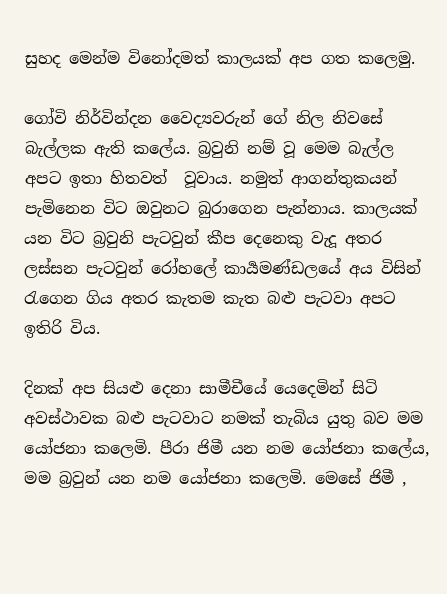සුහද මෙන්ම විනෝදමත් කාලයක් අප ගත කලෙමු.

ගෝවි නිර්වින්දන වෛද්‍යවරුන් ගේ නිල නිවසේ බැල්ලක ඇති කලේය. බ්‍රවුනි නම් වූ මෙම බැල්ල අපට ඉතා හිතවත්  වූවාය. නමුත් ආගන්තුකයන් පැමිනෙන විට ඔවුනට බුරාගෙන පැන්නාය. කාලයක් යන විට බ්‍රවුනි පැටවුන් කීප දෙනෙකු වැදූ අතර ලස්සන පැටවුන් රෝහලේ කාර්‍යමණ්ඩලයේ අය විසින් රැගෙන ගිය අතර කැතම කැත බළු පැටවා අපට ඉතිරි විය.

දිනක් අප සියළු දෙනා සාමීචීයේ යෙදෙමින් සිටි අවස්ථාවක බළු පැටවාට නමක් තැබිය යුතු බව මම යෝජනා කලෙමි. පීරා ජිමී යන නම යෝජනා කලේය, මම බ්‍රවුන් යන නම යෝජනා කලෙමි. මෙසේ ජිමී ,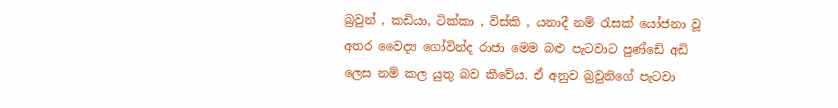බ්‍රවුන් , කඩියා, ටික්කා , විස්කි , යනාදී නම් රැසක් යෝජනා වූ අතර වෛද්‍ය ගෝවින්ද රාජා මෙම බළු පැටවාට පුණ්ඩේ අඩි ලෙස නම් කල යුතු බව කීවේය. ඒ අනුව බ්‍රවුනිගේ පැටවා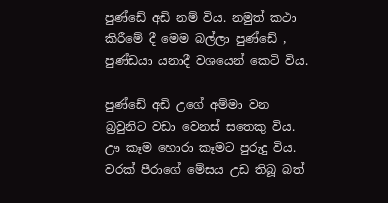පුණ්ඩේ අඩි නම් විය. නමුත් කථා කිරීමේ දී මෙම බල්ලා පුණ්ඩේ , පුණ්ඩයා යනාදී වශයෙන් කෙටි විය.

පුණ්ඩේ අඩි උගේ අම්මා වන බ්‍රවුනිට වඩා වෙනස් සතෙකු විය. ඌ කෑම හොරා කෑමට පුරුදු විය. වරක් පීරාගේ මේසය උඩ තිබූ බත්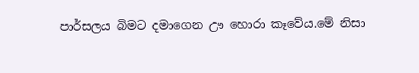පාර්සලය බිමට දමාගෙන ඌ හොරා කෑවේය.මේ නිසා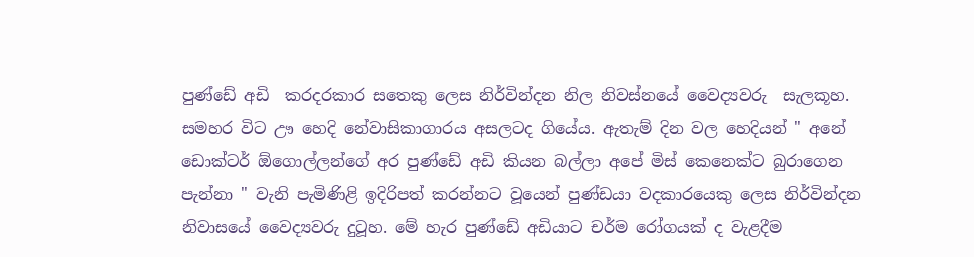පුණ්ඩේ අඩි  කරදරකාර සතෙකු ලෙස නිර්වින්දන නිල නිවස්නයේ වෛද්‍යවරු  සැලකූහ. සමහර විට ඌ හෙදි නේවාසිකාගාරය අසලටද ගියේය. ඇතැම් දින වල හෙදියන් " අනේ ඩොක්ටර් ඕගොල්ලන්ගේ අර පුණ්ඩේ අඩි කියන බල්ලා අපේ මිස් කෙනෙක්ට බුරාගෙන පැන්නා " වැනි පැමිණිළි ඉදිරිපත් කරන්නට වූයෙන් පුණ්ඩයා වදකාරයෙකු ලෙස නිර්වින්දන නිවාසයේ වෛද්‍යවරු දුටූහ. මේ හැර පුණ්ඩේ අඩියාට චර්ම රෝගයක් ද වැළදීම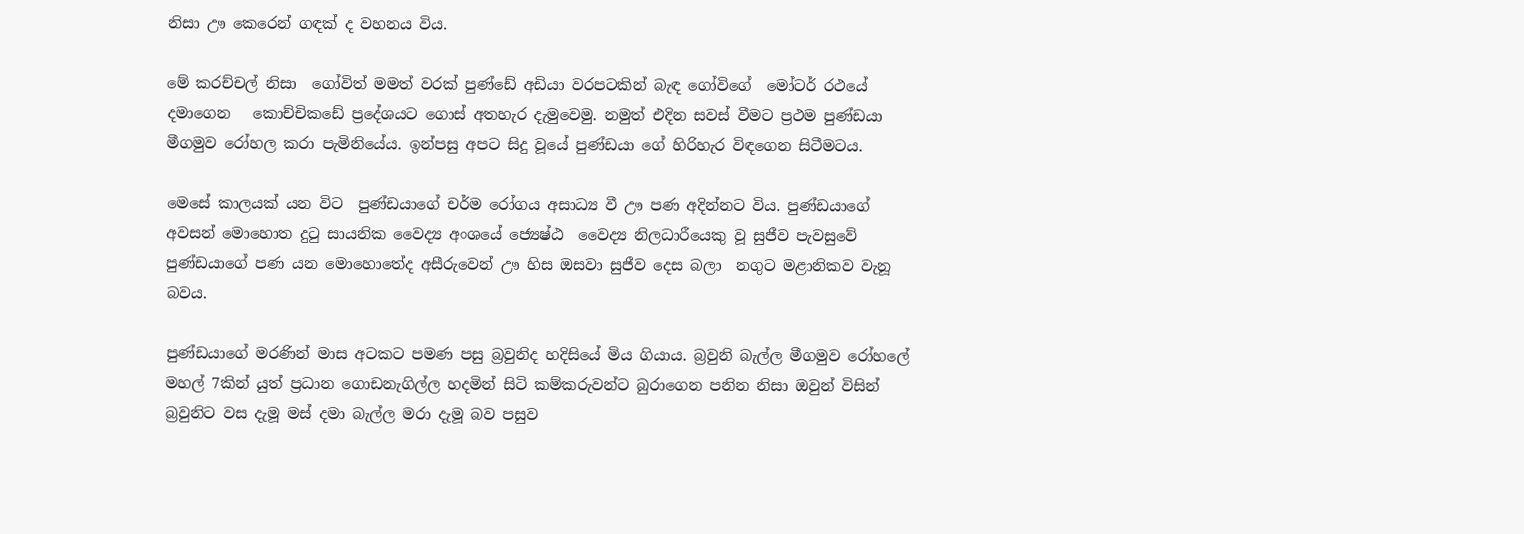නිසා ඌ කෙරෙන් ගඳක් ද වහනය විය.

මේ කරච්චල් නිසා  ගෝවිත් මමත් වරක් පුණ්ඩේ අඩියා වරපටකින් බැඳ ගෝවිගේ  මෝටර් රථයේ දමාගෙන   කොච්චිකඩේ ප්‍රදේශයට ගොස් අතහැර දැමුවෙමු. නමුත් එදින සවස් වීමට ප්‍රථම පුණ්ඩයා මීගමුව රෝහල කරා පැමිනියේය. ඉන්පසු අපට සිදු වූයේ පුණ්ඩයා ගේ හිරිහැර විඳගෙන සිටීමටය.

මෙසේ කාලයක් යන විට  පුණ්ඩයාගේ චර්ම රෝගය අසාධ්‍ය වී ඌ පණ අදින්නට විය. පුණ්ඩයාගේ අවසන් මොහොත දුටු සායනික වෛද්‍ය අංශයේ ජ්‍යෙෂ්ඨ  වෛද්‍ය නිලධාරීයෙකු වූ සුජීව පැවසුවේ පුණ්ඩයාගේ පණ යන මොහොතේද අසීරුවෙන් ඌ හිස ඔසවා සුජීව දෙස බලා  නගුට මළානිකව වැනූ බවය.

පුණ්ඩයාගේ මරණින් මාස අටකට පමණ පසු බ්‍රවුනිද හදිසියේ මිය ගියාය. බ්‍රවුනි බැල්ල මීගමුව රෝහලේ  මහල් 7කින් යුත් ප්‍රධාන ගොඩනැගිල්ල හදමින් සිටි කම්කරුවන්ට බුරාගෙන පනින නිසා ඔවුන් විසින් බ්‍රවුනිට වස දැමූ මස් දමා බැල්ල මරා දැමූ බව පසුව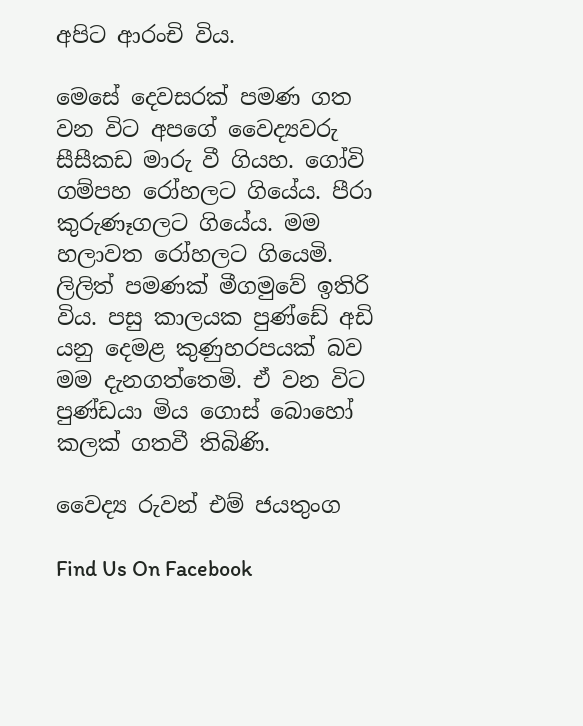අපිට ආරංචි විය.

මෙසේ දෙවසරක් පමණ ගත වන විට අපගේ වෛද්‍යවරු සීසීකඩ මාරු වී ගියහ. ගෝවි ගම්පහ රෝහලට ගියේය. පීරා කුරුණෑගලට ගියේය. මම හලාවත රෝහලට ගියෙමි. ලිලිත් පමණක් මීගමුවේ ඉතිරි විය. පසු කාලයක පුණ්ඩේ අඩි යනු දෙමළ කුණුහරපයක් බව මම දැනගත්තෙමි. ඒ වන විට පුණ්ඩයා මිය ගොස් බොහෝ කලක් ගතවී තිබිණි.

වෛද්‍ය රුවන් එම් ජයතුංග

Find Us On Facebook